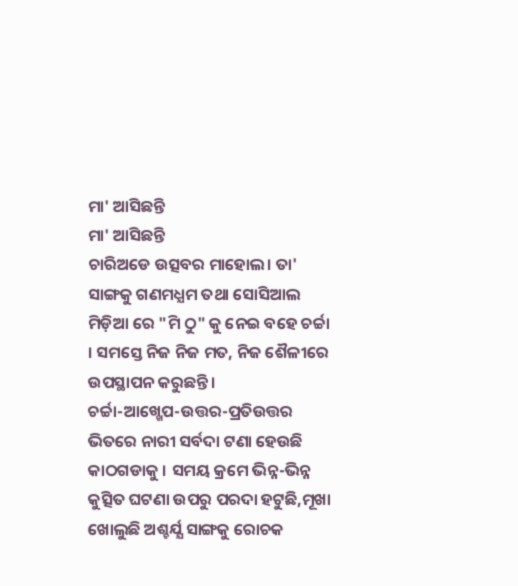ମା' ଆସିଛନ୍ତି
ମା' ଆସିଛନ୍ତି
ଚାରିଅଡେ ଉତ୍ସବର ମାହୋଲ। ତା' ସାଙ୍ଗକୁ ଗଣମଧ୍ଯମ ତଥା ସୋସିଆଲ ମିଡ଼ିଆ ରେ "ମି ଠୁ" କୁ ନେଇ ବହେ ଚର୍ଚ୍ଚା । ସମସ୍ତେ ନିଜ ନିଜ ମତ, ନିଜ ଶୈଳୀରେ ଉପସ୍ଥାପନ କରୁଛନ୍ତି ।
ଚର୍ଚ୍ଚା-ଆଖ୍ଖେପ-ଉତ୍ତର-ପ୍ରତିଉତ୍ତର ଭିତରେ ନାରୀ ସର୍ବଦା ଟଣା ହେଉଛି କାଠଗଡାକୁ । ସମୟ କ୍ରମେ ଭିନ୍ନ-ଭିନ୍ନ କୁତ୍ସିତ ଘଟଣା ଉପରୁ ପରଦା ହଟୁଛି,ମୂଖା ଖୋଲୁଛି ଅଶ୍ଚର୍ଯ୍ଯ ସାଙ୍ଗକୁ ରୋଚକ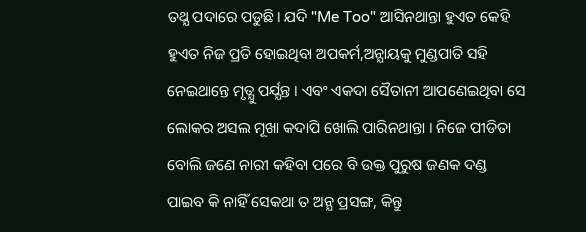ତଥ୍ଯ ପଦାରେ ପଡୁଛି। ଯଦି "Me Too" ଆସିନଥାନ୍ତା ହୁଏତ କେହି ହୁଏତ ନିଜ ପ୍ରତି ହୋଇଥିବା ଅପକର୍ମ,ଅନ୍ଯାୟକୁ ମୁଣ୍ଡପାତି ସହି ନେଇଥାନ୍ତେ ମୃତ୍ଯୁ ପର୍ଯ୍ଯନ୍ତ । ଏବଂ ଏକଦା ସୈତାନୀ ଆପଣେଇଥିବା ସେ ଲୋକର ଅସଲ ମୂଖା କଦାପି ଖୋଲି ପାରିନଥାନ୍ତା । ନିଜେ ପୀଡିତା ବୋଲି ଜଣେ ନାରୀ କହିବା ପରେ ବି ଉକ୍ତ ପୁରୁଷ ଜଣକ ଦଣ୍ଡ ପାଇବ କି ନାହିଁ ସେକଥା ତ ଅନ୍ଯ ପ୍ରସଙ୍ଗ, କିନ୍ତୁ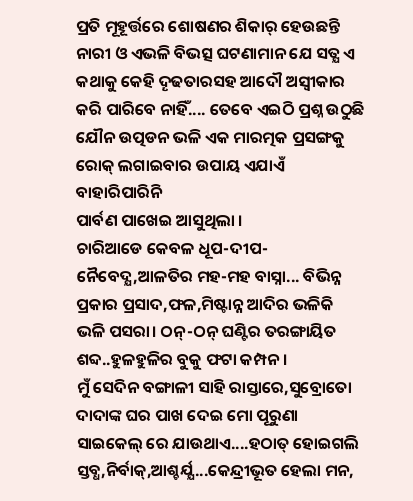ପ୍ରତି ମୂହୂର୍ତ୍ତରେ ଶୋଷଣର ଶିକାର୍ ହେଉଛନ୍ତି ନାରୀ ଓ ଏଭଳି ବିଭତ୍ସ ଘଟଣାମାନ ଯେ ସତ୍ଯ ଏ କଥାକୁ କେହି ଦୄଢତାରସହ ଆଦୌ ଅସ୍ବୀକାର କରି ପାରିବେ ନାହିଁ.... ତେବେ ଏଇଠି ପ୍ରଶ୍ନ ଉଠୁଛି ଯୌନ ଉତ୍ପଡନ ଭଳି ଏକ ମାରତ୍ମକ ପ୍ରସଙ୍ଗକୁ ରୋକ୍ ଲଗାଇବାର ଉପାୟ ଏଯାଏଁ ବାହାରିପାରିନି
ପାର୍ବଣ ପାଖେଇ ଆସୁଥିଲା ।
ଚାରିଆଡେ କେବଳ ଧୂପ-ଦୀପ-ନୈବେଦ୍ଯ,ଆଳତିର ମହ-ମହ ବାସ୍ନା... ବିଭିନ୍ନ ପ୍ରକାର ପ୍ରସାଦ,ଫଳ,ମିଷ୍ଟାନ୍ନ ଆଦିର ଭଳିକି ଭଳି ପସରା। ଠନ୍-ଠନ୍ ଘଣ୍ଟିର ତରଙ୍ଗାୟିତ ଶବ୍ଦ..ହୁଳହୁଳିର ବୁକୁ ଫଟା କମ୍ପନ ।
ମୁଁ ସେଦିନ ବଙ୍ଗାଳୀ ସାହି ରାସ୍ତାରେ,ସୁବ୍ରୋତୋ ଦାଦାଙ୍କ ଘର ପାଖ ଦେଇ ମୋ ପୂରୁଣା ସାଇକେଲ୍ ରେ ଯାଉଥାଏ....ହଠାତ୍ ହୋଇଗଲି ସ୍ତବ୍ଧ,ନିର୍ବାକ୍,ଆଶ୍ଚର୍ଯ୍ଯ...କେନ୍ଦ୍ରୀଭୂତ ହେଲା ମନ,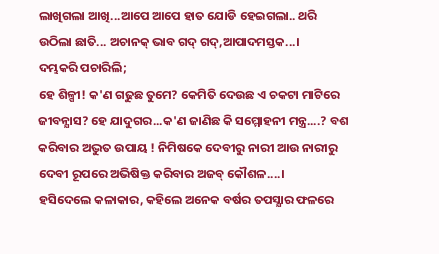ଲାଖିଗଲା ଆଖି...ଆପେ ଆପେ ହାତ ଯୋଡି ହେଇଗଲା.. ଥରି ଉଠିଲା ଛାତି... ଅଚାନକ୍ ଭାବ ଗଦ୍ ଗଦ୍,ଆପାଦମସ୍ତକ...।
ଦମ୍ଭକରି ପଚାରିଲି;
ହେ ଶିଳ୍ପୀ! କ'ଣ ଗଢୁଛ ତୁମେ? କେମିତି ଦେଉଛ ଏ ଚକଟା ମାଟିରେ ଜୀବନ୍ଯାସ? ହେ ଯାଦୁଗର...କ'ଣ ଜାଣିଛ କି ସମ୍ମୋହନୀ ମନ୍ତ୍ର....? ବଶ କରିବାର ଅଦ୍ଭୁତ ଉପାୟ ! ନିମିଷକେ ଦେବୀରୁ ନାରୀ ଆଉ ନାରୀରୁ ଦେବୀ ରୂପରେ ଅଭିଷିକ୍ତ କରିବାର ଅଜବ୍ କୌଶଳ....।
ହସିଦେଲେ କଳାକାର, କହିଲେ ଅନେକ ବର୍ଷର ତପସ୍ଯାର ଫଳରେ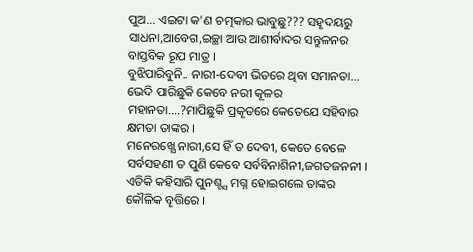ପୁଅ... ଏଇଟା କ'ଣ ଚତ୍ମକାର ଭାବୁଛୁ??? ସହୄଦୟରୁ ସାଧନା,ଆବେଗ,ଇଚ୍ଛା ଆଉ ଆଶୀର୍ବାଦର ସନ୍ତୁଳନର ବାସ୍ତବିକ ରୂପ ମାତ୍ର ।
ବୁଝିପାରିବୁନି.. ନାରୀ-ଦେବୀ ଭିତରେ ଥିବା ସମାନତା... ଭେଦି ପାରିଛୁକି କେବେ ନରୀ କୂଳର ମହାନତା....?ମାପିଛୁକି ପ୍ରକୄତରେ କେତେଯେ ସହିବାର କ୍ଷମତା ତାଙ୍କର ।
ମନେରଖ୍ଯେ ନାରୀ,ସେ ହିଁ ତ ଦେବୀ, କେତେ ବେଳେ ସର୍ବସହଣୀ ତ ପୁଣି କେବେ ସର୍ବବିନାଶିନୀ,ଜଗତଜନନୀ । ଏତିକି କହିସାରି ପୁନଶ୍ଚ୍ଯ ମଗ୍ନ ହୋଇଗଲେ ତାଙ୍କର କୌଳିକ ବୄତ୍ତିରେ ।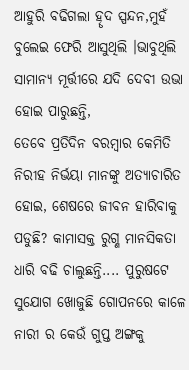ଆହୁରି ବଢିଗଲା ହୄଦ ସ୍ପନ୍ଦନ,ମୁହଁ ବୁଲେଇ ଫେରି ଆସୁଥିଲି ।ଭାବୁଥିଲି ସାମାନ୍ଯ ମୂର୍ତ୍ତୀରେ ଯଦି ଦେବୀ ଉଭା ହୋଇ ପାରୁଛନ୍ତି,
ତେବେ ପ୍ରତିଦିନ ବରମ୍ବାର କେମିତି ନିରୀହ ନିର୍ଭୟା ମାନଙ୍କୁ ଅତ୍ଯାଚାରିତ ହୋଇ, ଶେଷରେ ଜୀବନ ହାରିବାକୁ ପଡୁଛି? କାମାସକ୍ତ ରୁଗ୍ଣ ମାନସିକତା ଧାରି ବଢି ଚାଲୁଛନ୍ତି.... ପୁରୁଷଟେ ସୁଯୋଗ ଖୋଜୁଛି ଗୋପନରେ କାଳେ ନାରୀ ର କେଉଁ ଗୁପ୍ତ ଅଙ୍ଗକୁ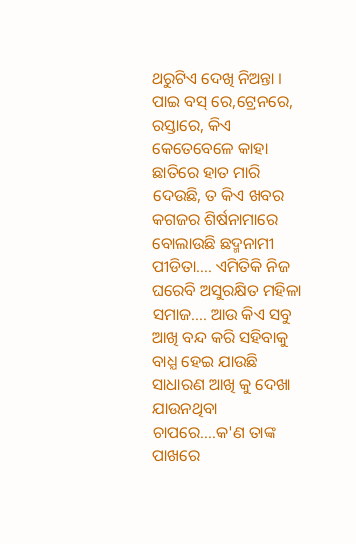ଥରୁଟିଏ ଦେଖି ନିଅନ୍ତା । ପାଇ ବସ୍ ରେ,ଟ୍ରେନରେ, ରସ୍ତାରେ, କିଏ କେତେବେଳେ କାହା ଛାତିରେ ହାତ ମାରି ଦେଉଛି, ତ କିଏ ଖବର କଗଜର ଶିର୍ଷନାମାରେ ବୋଲାଉଛି ଛଦ୍ମନାମୀ ପୀଡିତା.... ଏମିତିକି ନିଜ ଘରେବି ଅସୁରକ୍ଷିତ ମହିଳା ସମାଜ.... ଆଉ କିଏ ସବୁ ଆଖି ବନ୍ଦ କରି ସହିବାକୁ ବାଧ୍ଯ ହେଇ ଯାଉଛି ସାଧାରଣ ଆଖି କୁ ଦେଖା ଯାଉନଥିବା ଚାପରେ....କ'ଣ ତାଙ୍କ ପାଖରେ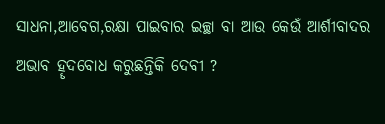ସାଧନା,ଆବେଗ,ରକ୍ଷା ପାଇବାର ଇଚ୍ଛା ବା ଆଉ କେଉଁ ଆର୍ଶୀବାଦର ଅଭାବ ହୄଦବୋଧ କରୁଛନ୍ତିକି ଦେବୀ ?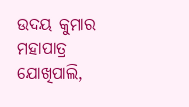ଉଦୟ କୁମାର ମହାପାତ୍ର
ଯୋଖିପାଲି,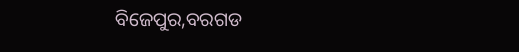ବିଜେପୁର,ବରଗଡ